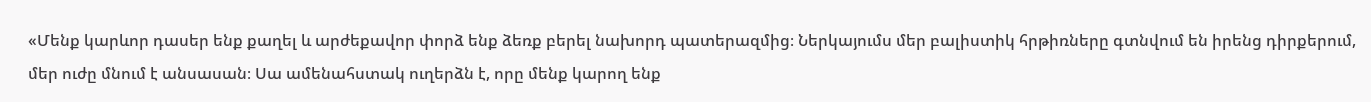«Մենք կարևոր դասեր ենք քաղել և արժեքավոր փորձ ենք ձեռք բերել նախորդ պատերազմից։ Ներկայումս մեր բալիստիկ հրթիռները գտնվում են իրենց դիրքերում, մեր ուժը մնում է անսասան։ Սա ամենահստակ ուղերձն է, որը մենք կարող ենք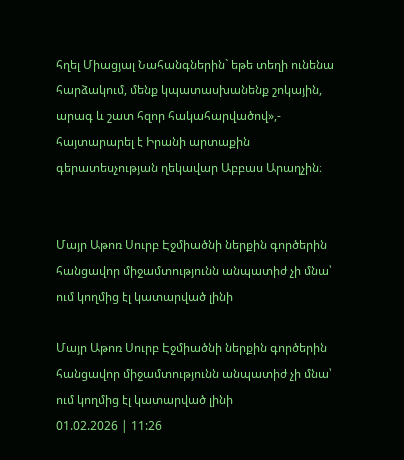հղել Միացյալ Նահանգներին` եթե տեղի ունենա հարձակում, մենք կպատասխանենք շոկային, արագ և շատ հզոր հակահարվածով»,- հայտարարել է Իրանի արտաքին գերատեսչության ղեկավար Աբբաս Արաղչին։


Մայր Աթոռ Սուրբ Էջմիածնի ներքին գործերին հանցավոր միջամտությունն անպատիժ չի մնա՝ ում կողմից էլ կատարված լինի

Մայր Աթոռ Սուրբ Էջմիածնի ներքին գործերին հանցավոր միջամտությունն անպատիժ չի մնա՝ ում կողմից էլ կատարված լինի
01.02.2026 | 11:26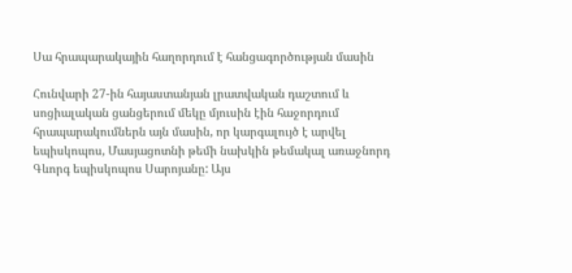Սա հրապարակային հաղորդում է հանցագործության մասին

Հունվարի 27-ին հայաստանյան լրատվական դաշտում և սոցիալական ցանցերում մեկը մյուսին էին հաջորդում հրապարակումներն այն մասին, որ կարգալույծ է արվել եպիսկոպոս, Մասյացոտնի թեմի նախկին թեմակալ առաջնորդ Գևորգ եպիսկոպոս Սարոյանը: Այս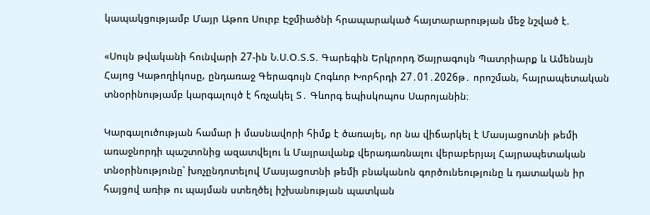կապակցությամբ Մայր Աթոռ Սուրբ Էջմիածնի հրապարակած հայտարարության մեջ նշված է.

«Սույն թվականի հունվարի 27-ին Ն.Ս.Օ.Տ.Տ. Գարեգին Երկրորդ Ծայրագույն Պատրիարք և Ամենայն Հայոց Կաթողիկոսը, ընդառաջ Գերագույն Հոգևոր Խորհրդի 27․01․2026թ․ որոշման, հայրապետական տնօրինությամբ կարգալույծ է հռչակել Տ․ Գևորգ եպիսկոպոս Սարոյանին։

Կարգալուծության համար ի մասնավորի հիմք է ծառայել, որ նա վիճարկել է Մասյացոտնի թեմի առաջնորդի պաշտոնից ազատվելու և Մայրավանք վերադառնալու վերաբերյալ Հայրապետական տնօրինությունը՝ խոչընդոտելով Մասյացոտնի թեմի բնականոն գործունեությունը և դատական իր հայցով առիթ ու պայման ստեղծել իշխանության պատկան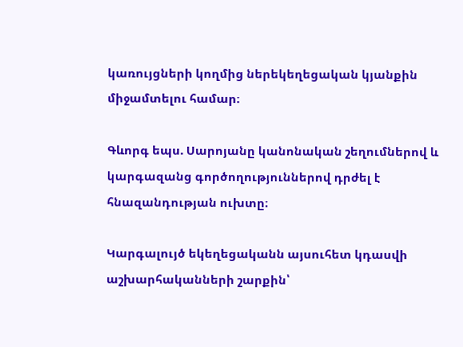կառույցների կողմից ներեկեղեցական կյանքին միջամտելու համար։

Գևորգ եպս. Սարոյանը կանոնական շեղումներով և կարգազանց գործողություններով դրժել է հնազանդության ուխտը։

Կարգալույծ եկեղեցականն այսուհետ կդասվի աշխարհականների շարքին՝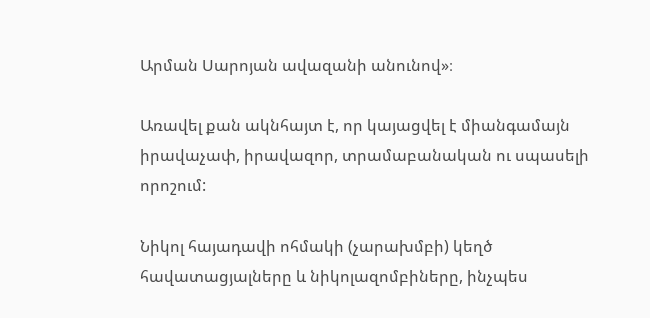Արման Սարոյան ավազանի անունով»։

Առավել քան ակնհայտ է, որ կայացվել է միանգամայն իրավաչափ, իրավազոր, տրամաբանական ու սպասելի որոշում:

Նիկոլ հայադավի ոհմակի (չարախմբի) կեղծ հավատացյալները և նիկոլազոմբիները, ինչպես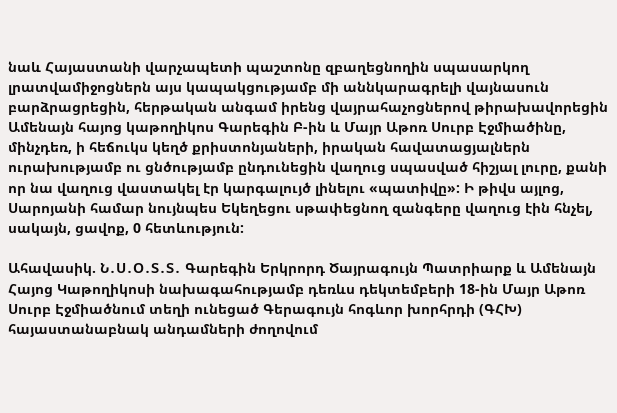նաև Հայաստանի վարչապետի պաշտոնը զբաղեցնողին սպասարկող լրատվամիջոցներն այս կապակցությամբ մի աննկարագրելի վայնասուն բարձրացրեցին, հերթական անգամ իրենց վայրահաչոցներով թիրախավորեցին Ամենայն հայոց կաթողիկոս Գարեգին Բ-ին և Մայր Աթոռ Սուրբ Էջմիածինը, մինչդեռ, ի հեճուկս կեղծ քրիստոնյաների, իրական հավատացյալներն ուրախությամբ ու ցնծությամբ ընդունեցին վաղուց սպասված հիշյալ լուրը, քանի որ նա վաղուց վաստակել էր կարգալույծ լինելու «պատիվը»: Ի թիվս այլոց, Սարոյանի համար նույնպես Եկեղեցու սթափեցնող զանգերը վաղուց էին հնչել, սակայն, ցավոք, 0 հետևություն:

Ահավասիկ. Ն․Ս․Օ․Տ․Տ․ Գարեգին Երկրորդ Ծայրագույն Պատրիարք և Ամենայն Հայոց Կաթողիկոսի նախագահությամբ դեռևս դեկտեմբերի 18-ին Մայր Աթոռ Սուրբ Էջմիածնում տեղի ունեցած Գերագույն հոգևոր խորհրդի (ԳՀԽ) հայաստանաբնակ անդամների ժողովում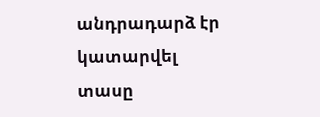անդրադարձ էր կատարվել տասը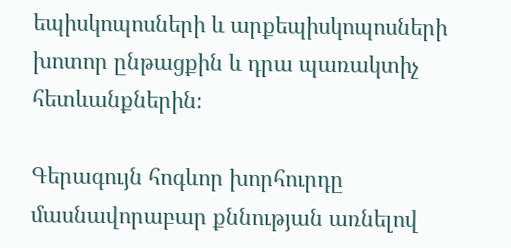եպիսկոպոսների և արքեպիսկոպոսների խոտոր ընթացքին և դրա պառակտիչ հետևանքներին։

Գերագույն հոգևոր խորհուրդը մասնավորաբար քննության առնելով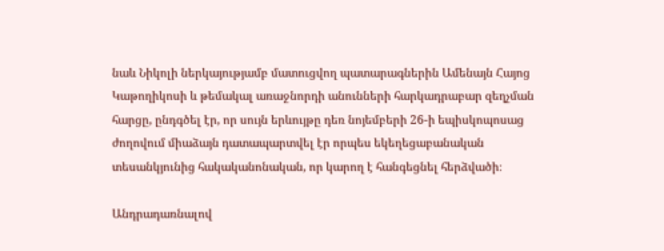նաև Նիկոլի ներկայությամբ մատուցվող պատարագներին Ամենայն Հայոց Կաթողիկոսի և թեմակալ առաջնորդի անունների հարկադրաբար զեղչման հարցը, ընդգծել էր, որ սույն երևույթը դեռ նոյեմբերի 26-ի եպիսկոպոսաց ժողովում միաձայն դատապարտվել էր որպես եկեղեցաբանական տեսանկյունից հակականոնական, որ կարող է հանգեցնել հերձվածի։

Անդրադառնալով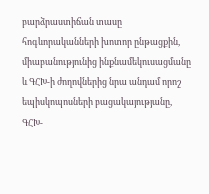բարձրաստիճան տասը հոգևորականների խոտոր ընթացքին, միաբանությունից ինքնամեկուսացմանը և ԳՀԽ-ի ժողովներից նրա անդամ որոշ եպիսկոպոսների բացակայությանը, ԳՀԽ-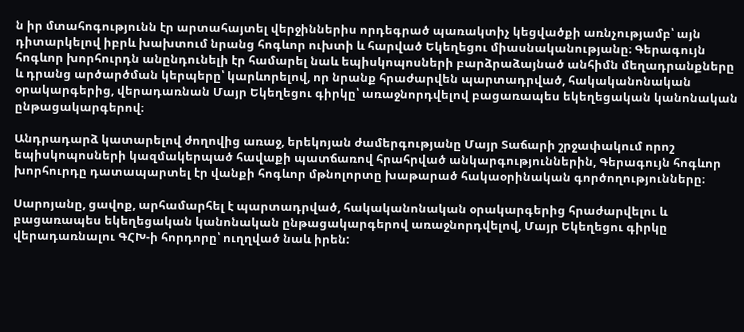ն իր մտահոգությունն էր արտահայտել վերջիններիս որդեգրած պառակտիչ կեցվածքի առնչությամբ՝ այն դիտարկելով իբրև խախտում նրանց հոգևոր ուխտի և հարված Եկեղեցու միասնականությանը։ Գերագույն հոգևոր խորհուրդն անընդունելի էր համարել նաև եպիսկոպոսների բարձրաձայնած անհիմն մեղադրանքները և դրանց արծարծման կերպերը՝ կարևորելով, որ նրանք հրաժարվեն պարտադրված, հակականոնական օրակարգերից, վերադառնան Մայր Եկեղեցու գիրկը՝ առաջնորդվելով բացառապես եկեղեցական կանոնական ընթացակարգերով։

Անդրադարձ կատարելով ժողովից առաջ, երեկոյան ժամերգությանը Մայր Տաճարի շրջափակում որոշ եպիսկոպոսների կազմակերպած հավաքի պատճառով հրահրված անկարգություններին, Գերագույն հոգևոր խորհուրդը դատապարտել էր վանքի հոգևոր մթնոլորտը խաթարած հակաօրինական գործողությունները։

Սարոյանը, ցավոք, արհամարհել է պարտադրված, հակականոնական օրակարգերից հրաժարվելու և բացառապես եկեղեցական կանոնական ընթացակարգերով առաջնորդվելով, Մայր Եկեղեցու գիրկը վերադառնալու ԳՀԽ-ի հորդորը՝ ուղղված նաև իրեն: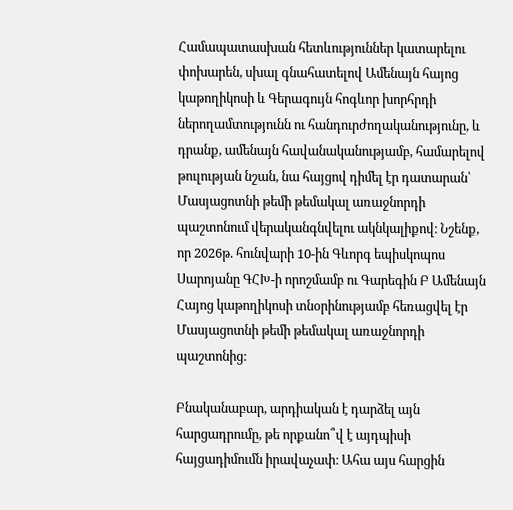Համապատասխան հետևություններ կատարելու փոխարեն, սխալ գնահատելով Ամենայն հայոց կաթողիկոսի և Գերագույն հոգևոր խորհրդի ներողամտությունն ու հանդուրժողականությունը, և դրանք, ամենայն հավանականությամբ, համարելով թուլության նշան, նա հայցով դիմել էր դատարան՝ Մասյացոտնի թեմի թեմակալ առաջնորդի պաշտոնում վերականգնվելու ակնկալիքով։ Նշենք, որ 2026թ. հունվարի 10-ին Գևորգ եպիսկոպոս Սարոյանը ԳՀԽ-ի որոշմամբ ու Գարեգին Բ Ամենայն Հայոց կաթողիկոսի տնօրինությամբ հեռացվել էր Մասյացոտնի թեմի թեմակալ առաջնորդի պաշտոնից:

Բնականաբար, արդիական է դարձել այն հարցադրումը, թե որքանո՞վ է այդպիսի հայցադիմումն իրավաչափ։ Ահա այս հարցին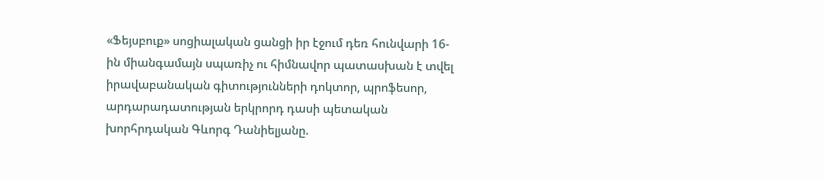«Ֆեյսբուք» սոցիալական ցանցի իր էջում դեռ հունվարի 16-ին միանգամայն սպառիչ ու հիմնավոր պատասխան է տվել իրավաբանական գիտությունների դոկտոր, պրոֆեսոր, արդարադատության երկրորդ դասի պետական խորհրդական Գևորգ Դանիելյանը.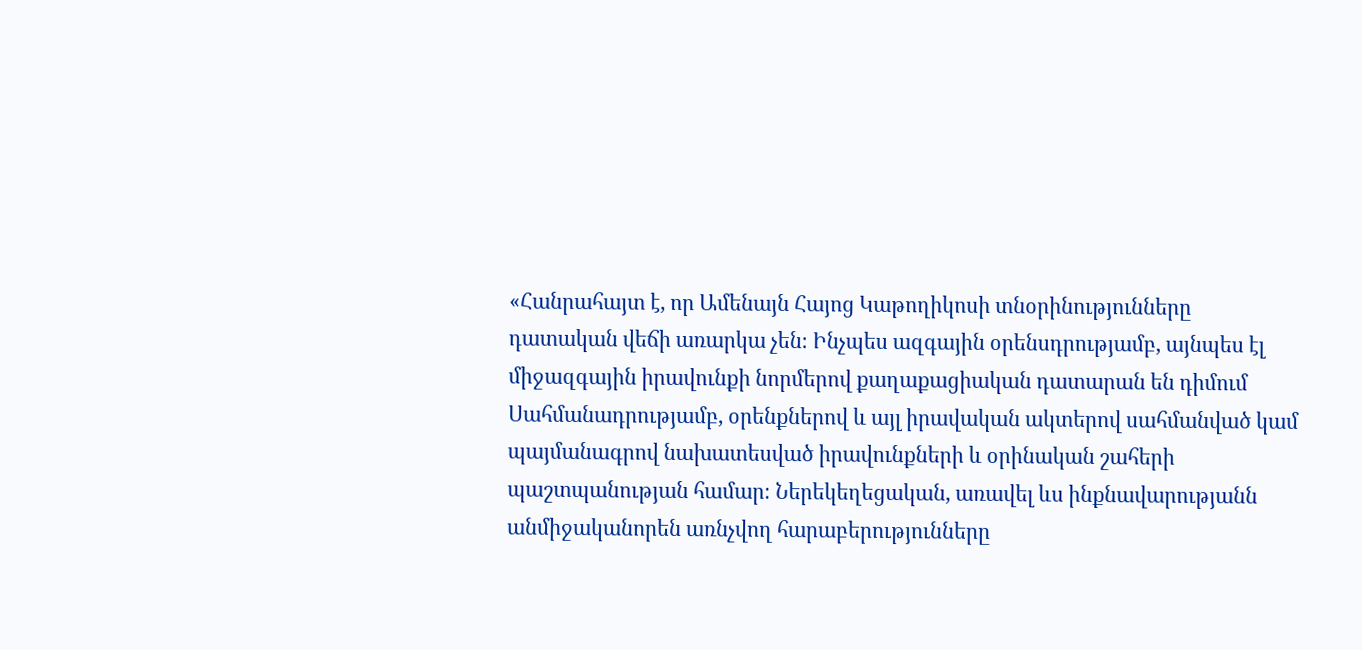«Հանրահայտ է, որ Ամենայն Հայոց Կաթողիկոսի տնօրինությունները դատական վեճի առարկա չեն։ Ինչպես ազգային օրենսդրությամբ, այնպես էլ միջազգային իրավունքի նորմերով քաղաքացիական դատարան են դիմում Սահմանադրությամբ, օրենքներով և այլ իրավական ակտերով սահմանված կամ պայմանագրով նախատեսված իրավունքների և օրինական շահերի պաշտպանության համար։ Ներեկեղեցական, առավել ևս ինքնավարությանն անմիջականորեն առնչվող հարաբերությունները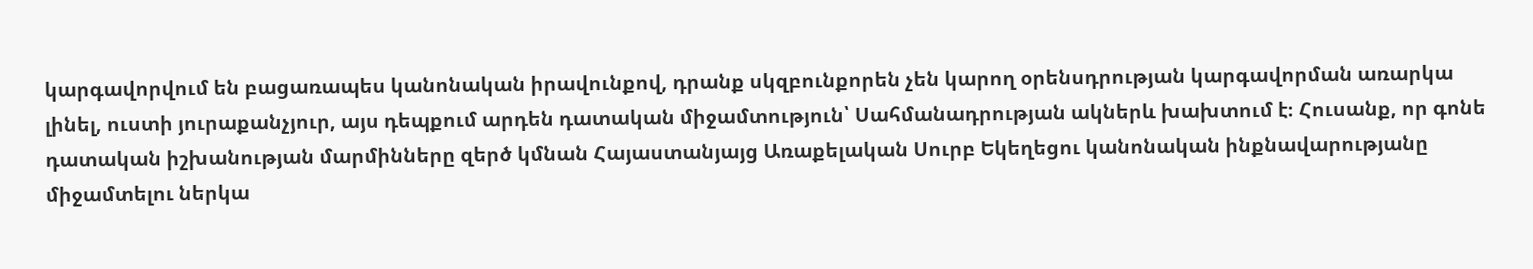կարգավորվում են բացառապես կանոնական իրավունքով, դրանք սկզբունքորեն չեն կարող օրենսդրության կարգավորման առարկա լինել, ուստի յուրաքանչյուր, այս դեպքում արդեն դատական միջամտություն՝ Սահմանադրության ակներև խախտում է։ Հուսանք, որ գոնե դատական իշխանության մարմինները զերծ կմնան Հայաստանյայց Առաքելական Սուրբ Եկեղեցու կանոնական ինքնավարությանը միջամտելու ներկա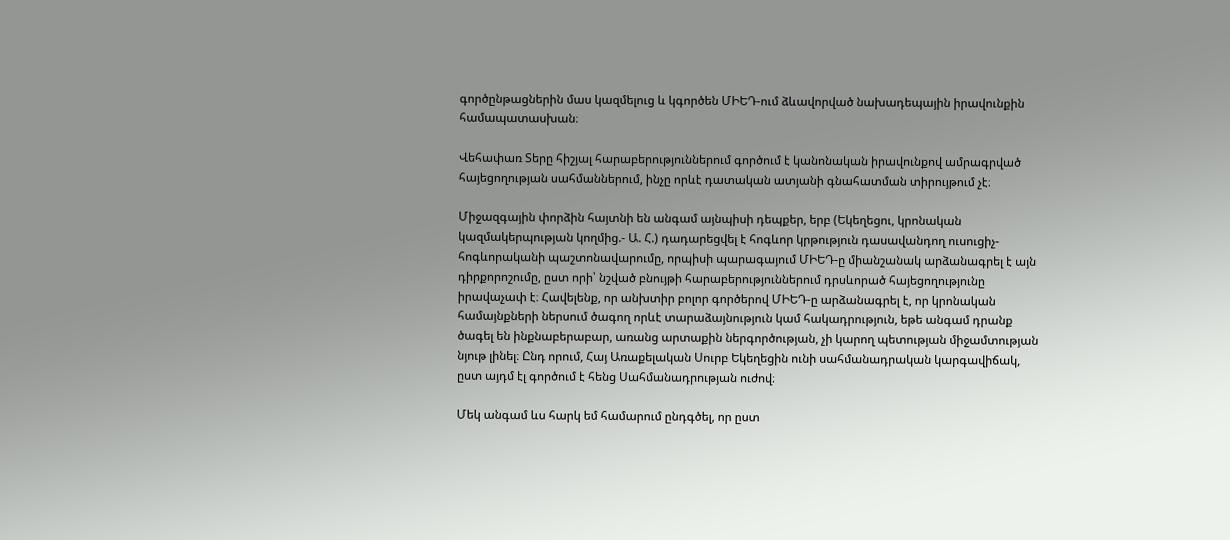գործընթացներին մաս կազմելուց և կգործեն ՄԻԵԴ-ում ձևավորված նախադեպային իրավունքին համապատասխան։

Վեհափառ Տերը հիշյալ հարաբերություններում գործում է կանոնական իրավունքով ամրագրված հայեցողության սահմաններում, ինչը որևէ դատական ատյանի գնահատման տիրույթում չէ։

Միջազգային փորձին հայտնի են անգամ այնպիսի դեպքեր, երբ (Եկեղեցու, կրոնական կազմակերպության կողմից.- Ա. Հ.) դադարեցվել է հոգևոր կրթություն դասավանդող ուսուցիչ-հոգևորականի պաշտոնավարումը, որպիսի պարագայում ՄԻԵԴ-ը միանշանակ արձանագրել է այն դիրքորոշումը, ըստ որի՝ նշված բնույթի հարաբերություններում դրսևորած հայեցողությունը իրավաչափ է։ Հավելենք, որ անխտիր բոլոր գործերով ՄԻԵԴ-ը արձանագրել է, որ կրոնական համայնքների ներսում ծագող որևէ տարաձայնություն կամ հակադրություն, եթե անգամ դրանք ծագել են ինքնաբերաբար, առանց արտաքին ներգործության, չի կարող պետության միջամտության նյութ լինել։ Ընդ որում, Հայ Առաքելական Սուրբ Եկեղեցին ունի սահմանադրական կարգավիճակ, ըստ այդմ էլ գործում է հենց Սահմանադրության ուժով։

Մեկ անգամ ևս հարկ եմ համարում ընդգծել, որ ըստ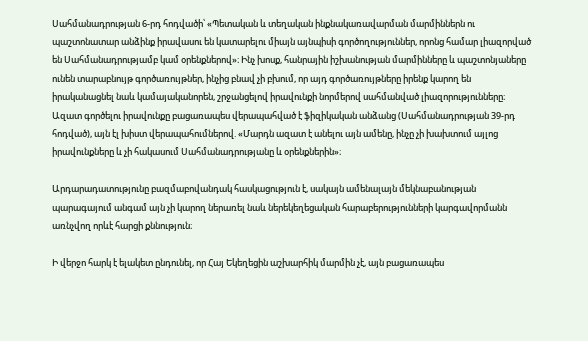Սահմանադրության 6-րդ հոդվածի՝ «Պետական և տեղական ինքնակառավարման մարմիններն ու պաշտոնատար անձինք իրավասու են կատարելու միայն այնպիսի գործողություններ, որոնց համար լիազորված են Սահմանադրությամբ կամ օրենքներով»։ Ինչ խոսք, հանրային իշխանության մարմինները և պաշտոնյաները ունեն տարաբնույթ գործառույթներ, ինչից բնավ չի բխում, որ այդ գործառույթները իրենք կարող են իրականացնել նաև կամայականորեն, շրջանցելով իրավունքի նորմերով սահմանված լիազորությունները։ Ազատ գործելու իրավունքը բացառապես վերապահված է ֆիզիկական անձանց (Սահմանադրության 39-րդ հոդված), այն էլ խիստ վերապահումներով. «Մարդն ազատ է անելու այն ամենը, ինչը չի խախտում այլոց իրավունքները և չի հակասում Սահմանադրությանը և օրենքներին»։

Արդարադատությունը բազմաբովանդակ հասկացություն է, սակայն ամենալայն մեկնաբանության պարագայում անգամ այն չի կարող ներառել նաև ներեկեղեցական հարաբերությունների կարգավորմանն առնչվող որևէ հարցի քննություն։

Ի վերջո հարկ է ելակետ ընդունել, որ Հայ Եկեղեցին աշխարհիկ մարմին չէ, այն բացառապես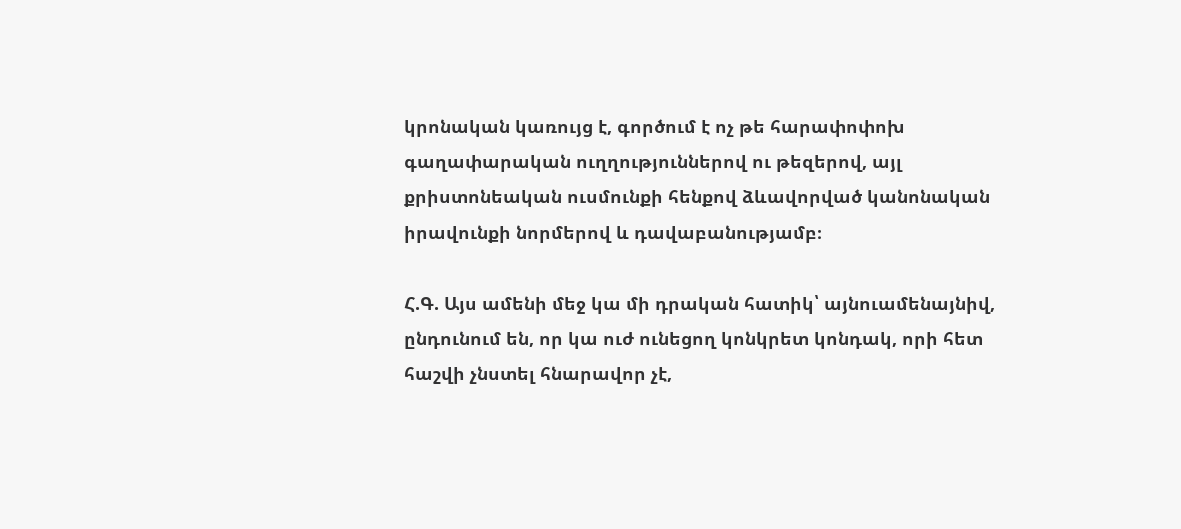կրոնական կառույց է, գործում է ոչ թե հարափոփոխ գաղափարական ուղղություններով ու թեզերով, այլ քրիստոնեական ուսմունքի հենքով ձևավորված կանոնական իրավունքի նորմերով և դավաբանությամբ։

Հ.Գ. Այս ամենի մեջ կա մի դրական հատիկ՝ այնուամենայնիվ, ընդունում են, որ կա ուժ ունեցող կոնկրետ կոնդակ, որի հետ հաշվի չնստել հնարավոր չէ,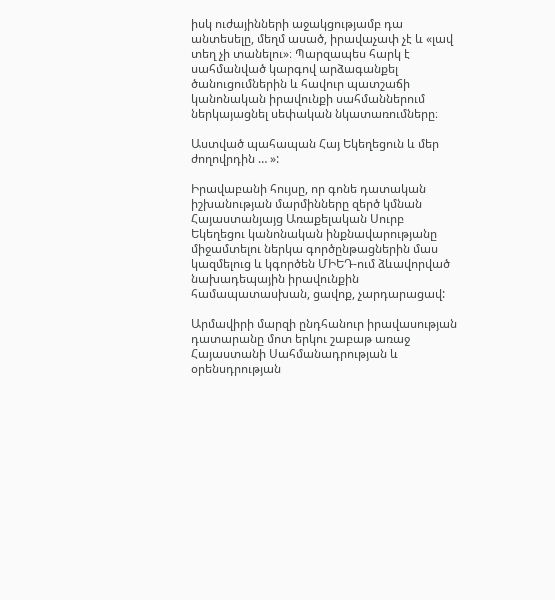իսկ ուժայինների աջակցությամբ դա անտեսելը, մեղմ ասած, իրավաչափ չէ և «լավ տեղ չի տանելու»։ Պարզապես հարկ է սահմանված կարգով արձագանքել ծանուցումներին և հավուր պատշաճի կանոնական իրավունքի սահմաններում ներկայացնել սեփական նկատառումները։

Աստված պահապան Հայ Եկեղեցուն և մեր ժողովրդին … »:

Իրավաբանի հույսը, որ գոնե դատական իշխանության մարմինները զերծ կմնան Հայաստանյայց Առաքելական Սուրբ Եկեղեցու կանոնական ինքնավարությանը միջամտելու ներկա գործընթացներին մաս կազմելուց և կգործեն ՄԻԵԴ-ում ձևավորված նախադեպային իրավունքին համապատասխան, ցավոք, չարդարացավ:

Արմավիրի մարզի ընդհանուր իրավասության դատարանը մոտ երկու շաբաթ առաջ Հայաստանի Սահմանադրության և օրենսդրության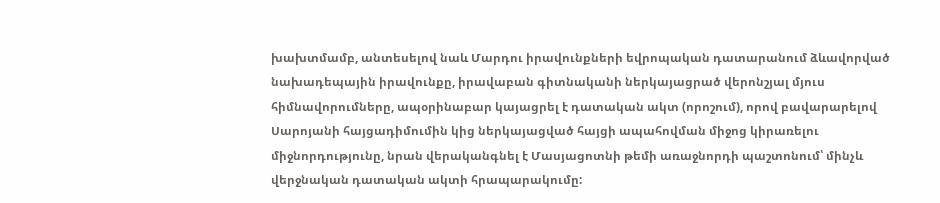խախտմամբ, անտեսելով նաև Մարդու իրավունքների եվրոպական դատարանում ձևավորված նախադեպային իրավունքը, իրավաբան գիտնականի ներկայացրած վերոնշյալ մյուս հիմնավորումները, ապօրինաբար կայացրել է դատական ակտ (որոշում), որով բավարարելով Սարոյանի հայցադիմումին կից ներկայացված հայցի ապահովման միջոց կիրառելու միջնորդությունը, նրան վերականգնել է Մասյացոտնի թեմի առաջնորդի պաշտոնում՝ մինչև վերջնական դատական ակտի հրապարակումը: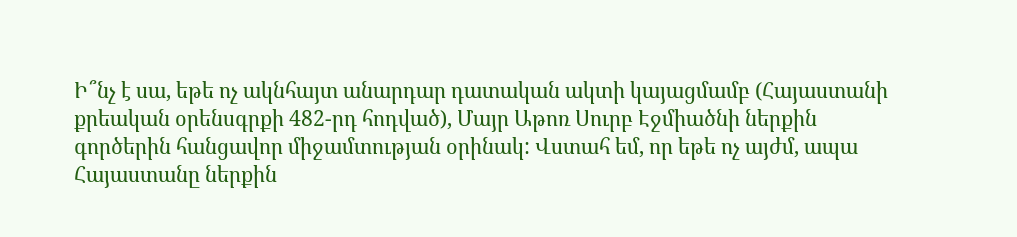Ի՞նչ է սա, եթե ոչ ակնհայտ անարդար դատական ակտի կայացմամբ (Հայաստանի քրեական օրենսգրքի 482-րդ հոդված), Մայր Աթոռ Սուրբ Էջմիածնի ներքին գործերին հանցավոր միջամտության օրինակ: Վստահ եմ, որ եթե ոչ այժմ, ապա Հայաստանը ներքին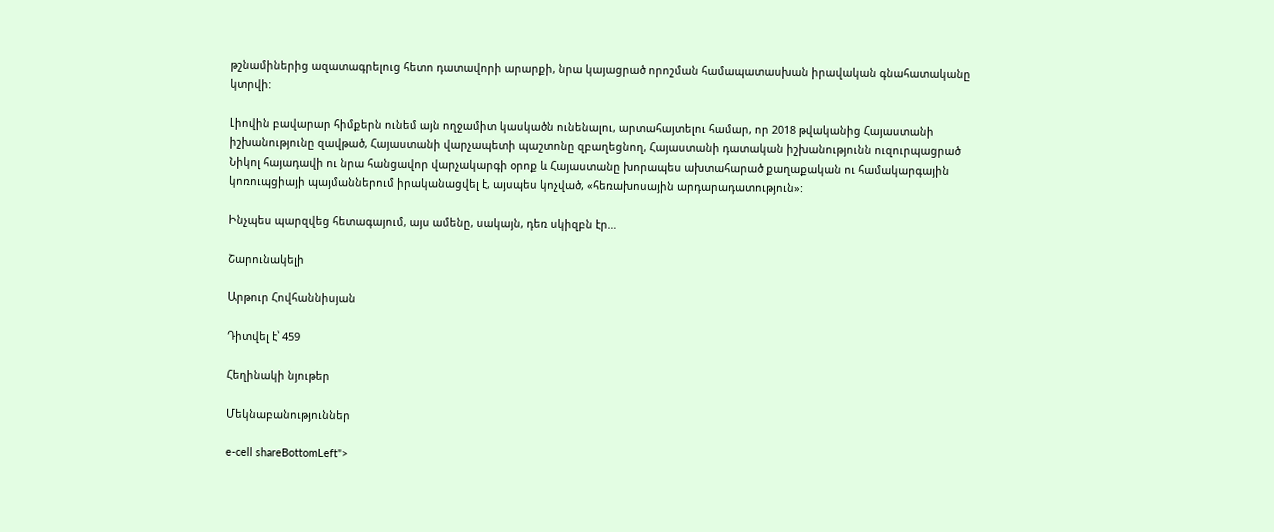թշնամիներից ազատագրելուց հետո դատավորի արարքի, նրա կայացրած որոշման համապատասխան իրավական գնահատականը կտրվի:

Լիովին բավարար հիմքերն ունեմ այն ողջամիտ կասկածն ունենալու, արտահայտելու համար, որ 2018 թվականից Հայաստանի իշխանությունը զավթած, Հայաստանի վարչապետի պաշտոնը զբաղեցնող, Հայաստանի դատական իշխանությունն ուզուրպացրած Նիկոլ հայադավի ու նրա հանցավոր վարչակարգի օրոք և Հայաստանը խորապես ախտահարած քաղաքական ու համակարգային կոռուպցիայի պայմաններում իրականացվել է, այսպես կոչված, «հեռախոսային արդարադատություն»:

Ինչպես պարզվեց հետագայում, այս ամենը, սակայն, դեռ սկիզբն էր…

Շարունակելի

Արթուր Հովհաննիսյան

Դիտվել է՝ 459

Հեղինակի նյութեր

Մեկնաբանություններ

e-cell shareBottomLeft">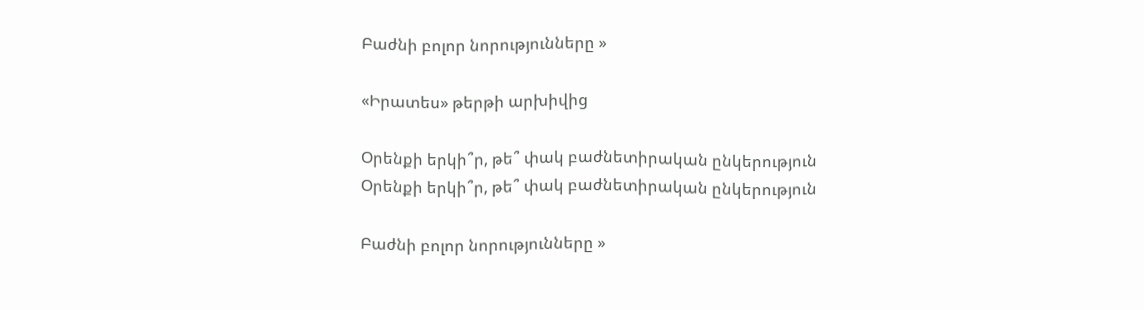Բաժնի բոլոր նորությունները »

«Իրատես» թերթի արխիվից

Օրենքի երկի՞ր, թե՞ փակ բաժնետիրական ընկերություն
Օրենքի երկի՞ր, թե՞ փակ բաժնետիրական ընկերություն

Բաժնի բոլոր նորությունները »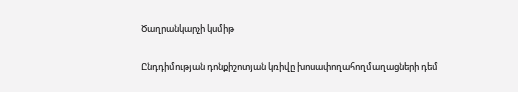Ծաղրանկարչի կսմիթ

Ընդդիմության դոնքիշոտյան կռիվը խոսափողահողմաղացների դեմ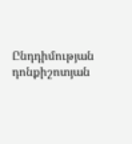Ընդդիմության դոնքիշոտյան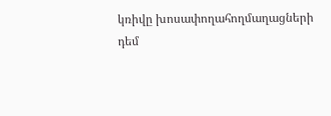կռիվը խոսափողահողմաղացների դեմ